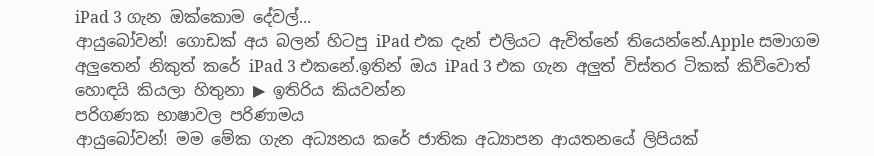iPad 3 ගැන ඔක්කොම දේවල්...
ආයුබෝවන්! ගොඩක් අය බලන් හිටපු iPad එක දැන් එලියට ඇවිත්නේ තියෙන්නේ.Apple සමාගම අලුතෙන් නිකුත් කරේ iPad 3 එකනේ.ඉතින් ඔය iPad 3 එක ගැන අලුත් විස්තර ටිකක් කිව්වොත් හොඳයි කියලා හිතුනා ▶ ඉතිරිය කියවන්න
පරිගණක භාෂාවල පරිණාමය
ආයුබෝවන්! මම මේක ගැන අධ්‍යනය කරේ ජාතික අධ්‍යාපන ආයතනයේ ලිපියක්‌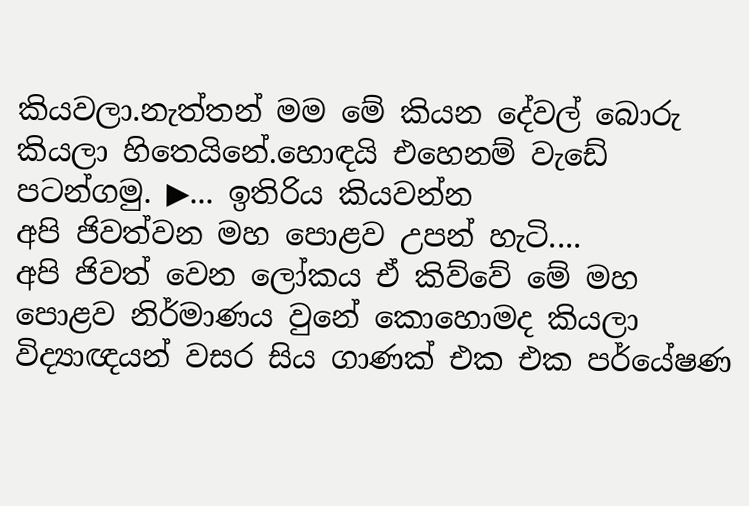කියවලා.නැත්තන් මම මේ කියන දේවල් බොරු කියලා හිතෙයිනේ.හොඳයි එහෙනම් වැඩේ පටන්ගමු. ▶... ඉතිරිය කියවන්න
අපි ජිවත්වන මහ පොළව උපන් හැටි....
අපි ජිවත් වෙන ලෝකය ඒ කිව්වේ මේ මහ පොළව නිර්මාණය වුනේ කොහොමද කියලා විද්‍යාඥයන් වසර සිය ගාණක් එක එක පර්යේෂණ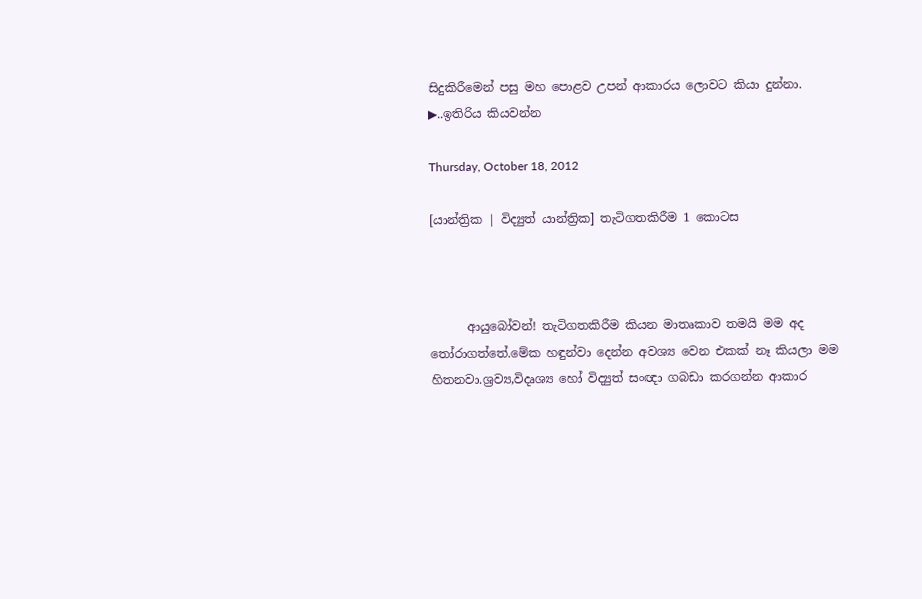සිදුකිරීමෙන් පසු මහ පොළව උපන් ආකාරය ලොවට කියා දුන්නා. ▶..ඉතිරිය කියවන්න

Thursday, October 18, 2012

[යාන්ත්‍රික | විද්‍යුත් යාන්ත්‍රික] තැටිගතකිරීම 1 කොටස



      ආයුබෝවන්! තැටිගතකිරීම කියන මාතෘකාව තමයි මම අද තෝරාගත්තේ.මේක හඳුන්වා දෙන්න අවශ්‍ය වෙන එකක් නෑ කියලා මම හිතනවා.ශ්‍රව්‍ය,විදෘශ්‍ය හෝ විද්‍යුත් සංඥා ගබඩා කරගන්න ආකාර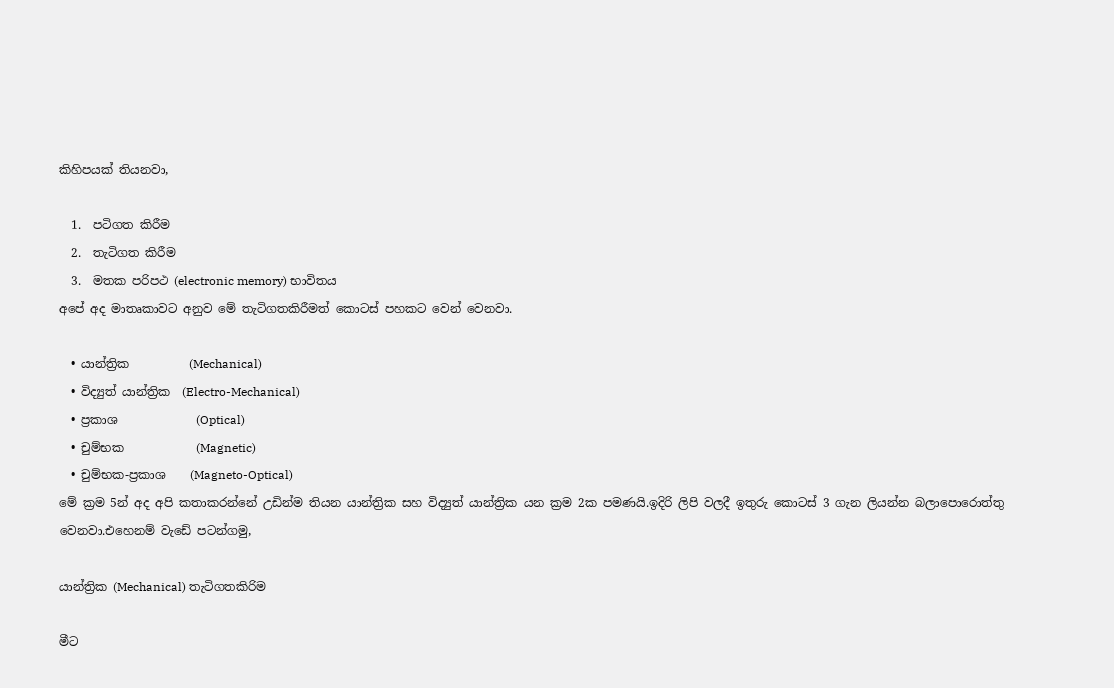කිහිපයක් තියනවා,

  1.  පටිගත කිරීම
  2.  තැටිගත කිරීම
  3.  මතක පරිපථ (electronic memory) භාවිතය
අපේ අද මාතෘකාවට අනුව මේ තැටිගතකිරීමත් කොටස් පහකට වෙන් වෙනවා.

  • යාන්ත්‍රික          (Mechanical)
  • විද්‍යුත් යාන්ත්‍රික  (Electro-Mechanical)
  • ප්‍රකාශ             (Optical)
  • චුම්භක            (Magnetic)
  • චුම්භක-ප්‍රකාශ    (Magneto-Optical)
මේ ක්‍රම 5න් අද අපි කතාකරන්නේ උඩින්ම තියන යාන්ත්‍රික සහ විද්‍යුත් යාන්ත්‍රික යන ක්‍රම 2ක පමණයි.ඉදිරි ලිපි වලදී ඉතුරු කොටස් 3 ගැන ලියන්න බලාපොරොත්තු වෙනවා.එහෙනම් වැඩේ පටන්ගමු,

යාන්ත්‍රික (Mechanical) තැටිගතකිරිම

මීට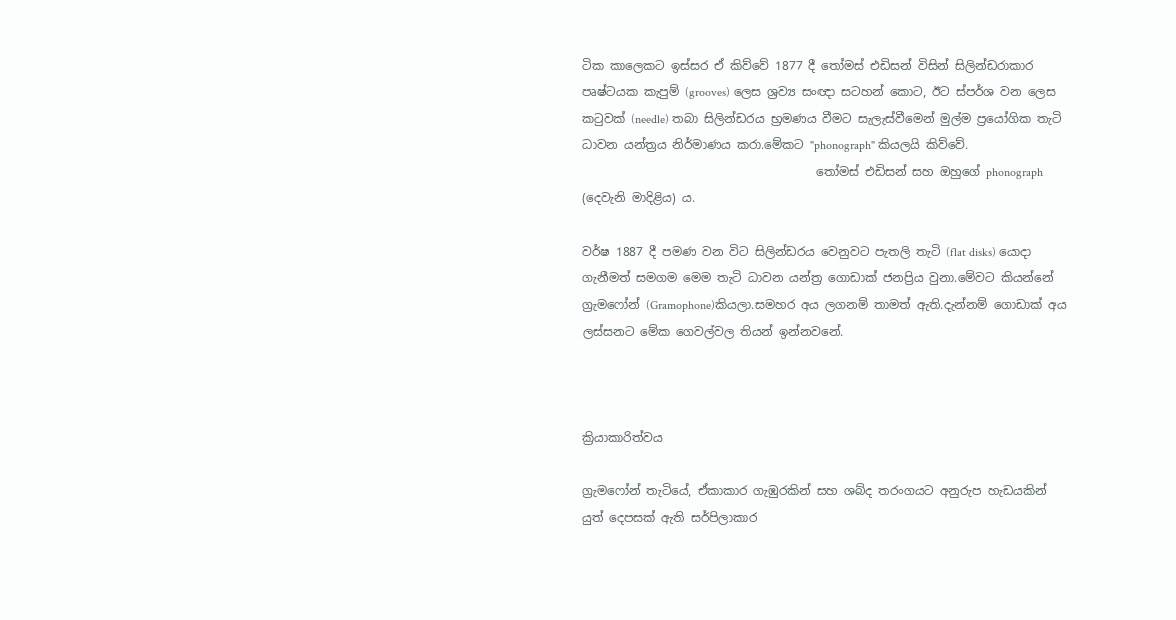ටික කාලෙකට ඉස්සර ඒ කිව්වේ 1877 දී තෝමස් එඩිසන් විසින් සිලින්ඩරාකාර පෘෂ්ටයක කැපුම් (grooves) ලෙස ශ්‍රව්‍ය සංඥා සටහන් කොට, ඊට ස්පර්ශ වන ලෙස කටුවක් (needle) තබා සිලින්ඩරය භ්‍රමණය වීමට සැලැස්වීමෙන් මුල්ම ප්‍රයෝගික තැටි ධාවන යන්ත්‍රය නිර්මාණය කරා.මේකට "phonograph" කියලයි කිව්වේ.
                                       තෝමස් එඩිසන් සහ ඔහුගේ phonograph (දෙවැනි මාදිළිය) ය.

වර්ෂ 1887 දී පමණ වන විට සිලින්ඩරය වෙනුවට පැතලි තැටි (flat disks) යොදා ගැනීමත් සමගම මෙම තැටි ධාවන යන්ත්‍ර ගොඩාක් ජනප්‍රිය වුනා.මේවට කියන්නේ ග්‍රැමෆෝන් (Gramophone)කියලා.සමහර අය ලගනම් තාමත් ඇති.දැන්නම් ගොඩාක් අය ලස්සනට මේක ගෙවල්වල තියන් ඉන්නවනේ.



ක්‍රියාකාරිත්වය

ග්‍රැමෆෝන් තැටියේ, ඒකාකාර ගැඹුරකින් සහ ශබ්ද තරංගයට අනුරුප හැඩයකින් යුත් දෙපසක් ඇති සර්පිලාකාර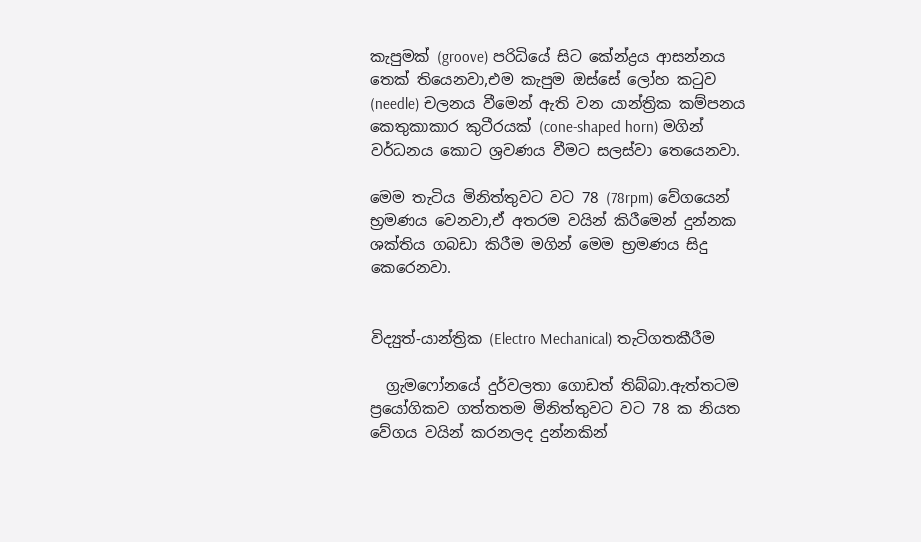කැපුමක් (groove) පරිධියේ සිට කේන්ද්‍රය ආසන්නය තෙක් තියෙනවා,එම කැපුම ඔස්සේ ලෝහ කටුව (needle) චලනය වීමෙන් ඇති වන යාන්ත්‍රික කම්පනය කෙතුකාකාර කුටීරයක් (cone-shaped horn) මගින් වර්ධනය කොට ශ්‍රවණය වීමට සලස්වා තෙයෙනවා.

මෙම තැටිය මිනිත්තුවට වට 78 (78rpm) වේගයෙන් භ්‍රමණය වෙනවා,ඒ අතරම වයින් කිරීමෙන් දුන්නක ශක්තිය ගබඩා කිරීම මගින් මෙම භ්‍රමණය සිදු කෙරෙනවා.


විද්‍යුත්-යාන්ත්‍රික (Electro Mechanical) තැටිගතකීරීම

  ග්‍රැමෆෝනයේ දුර්වලතා ගොඩත් තිබ්බා.ඇත්තටම ප්‍රයෝගිකව ගත්තතම මිනිත්තුවට වට 78 ක නියත වේගය වයින් කරනලද දුන්නකින්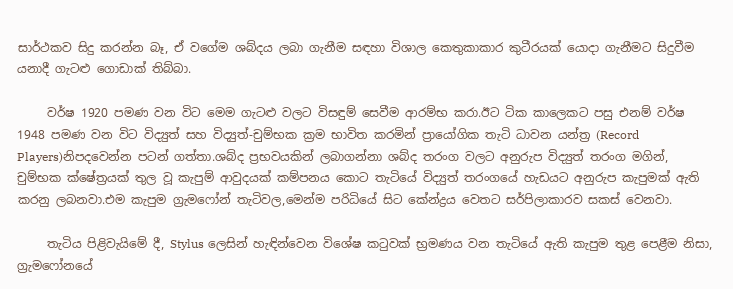සාර්ථකව සිදු කරන්න බෑ, ඒ වගේම ශබ්දය ලබා ගැනීම සඳහා විශාල කෙතුකාකාර කුටීරයක් යොදා ගැනීමට සිදුවීම යනාදී ගැටළු ගොඩාක් තිබ්බා.

     වර්ෂ 1920 පමණ වන විට මෙම ගැටළු වලට විසඳුම් සෙවීම ආරම්භ කරා.ඊට ටික කාලෙකට පසු එනම් වර්ෂ 1948 පමණ වන විට විද්‍යුත් සහ විද්‍යුත්-චුම්භක ක්‍රම භාවිත කරමින් ප්‍රායෝගික තැටි ධාවන යන්ත්‍ර (Record Players)නිපදවෙන්න පටන් ගත්තා.ශබ්ද ප්‍රභවයකින් ලබාගන්නා ශබ්ද තරංග වලට අනුරුප විද්‍යුත් තරංග මගින්, චුම්භක ක්ෂේත්‍රයක් තුල වූ කැපුම් ආවුදයක් කම්පනය කොට තැටියේ විද්‍යුත් තරංගයේ හැඩයට අනුරුප කැපුමක් ඇති කරනු ලබනවා.එම කැපුම ග්‍රැමෆෝන් තැටිවල,මෙන්ම පරිධියේ සිට කේන්ද්‍රය වෙතට සර්පිලාකාරව සකස් වෙනවා.

     තැටිය පිළිවැයිමේ දී, Stylus ලෙසින් හැඳින්වෙන විශේෂ කටුවක් භ්‍රමණය වන තැටියේ ඇති කැපුම තුළ පෙළීම නිසා, ග්‍රැමෆෝනයේ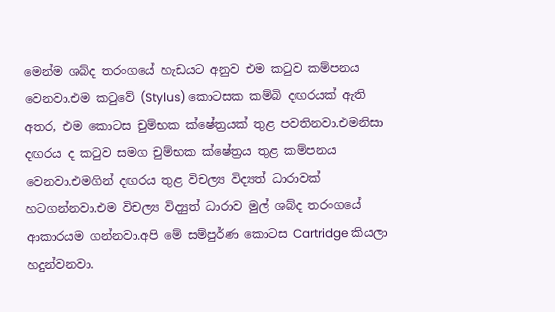මෙන්ම ශබ්ද තරංගයේ හැඩයට අනුව එම කටුව කම්පනය වෙනවා.එම කටුවේ (Stylus) කොටසක කම්බි දඟරයක් ඇති අතර, එම කොටස චුම්භක ක්ෂේත්‍රයක් තුළ පවතිනවා.එමනිසා දඟරය ද කටුව සමග චුම්භක ක්ෂේත්‍රය තුළ කම්පනය වෙනවා.එමගින් දඟරය තුළ විචල්‍ය විද්‍යත් ධාරාවක් හටගන්නවා.එම විචල්‍ය විද්‍යුත් ධාරාව මුල් ශබ්ද තරංගයේ ආකාරයම ගන්නවා.අපි මේ සම්පුර්ණ කොටස Cartridge කියලා හදුන්වනවා.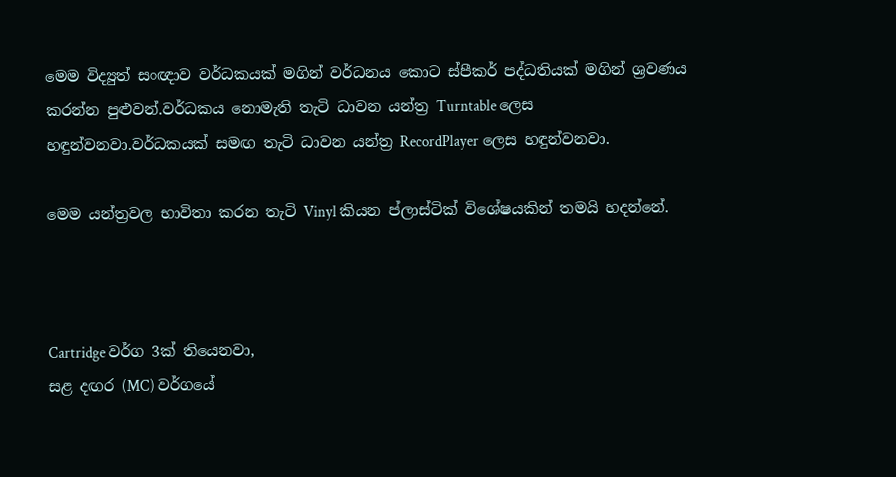මෙම විද්‍යුත් සංඥාව වර්ධකයක් මගින් වර්ධනය කොට ස්පීකර් පද්ධතියක් මගින් ශ්‍රවණය කරන්න පුළුවන්.වර්ධකය නොමැති තැටි ධාවන යන්ත්‍ර Turntable ලෙස හඳුන්වනවා.වර්ධකයක් සමඟ තැටි ධාවන යන්ත්‍ර RecordPlayer ලෙස හඳුන්වනවා.

මෙම යන්ත්‍රවල භාවිතා කරන තැටි Vinyl කියන ප්ලාස්ටික් විශේෂයකින් තමයි හදන්නේ.



Cartridge වර්ග 3ක් තියෙනවා,
සළ දඟර (MC) වර්ගයේ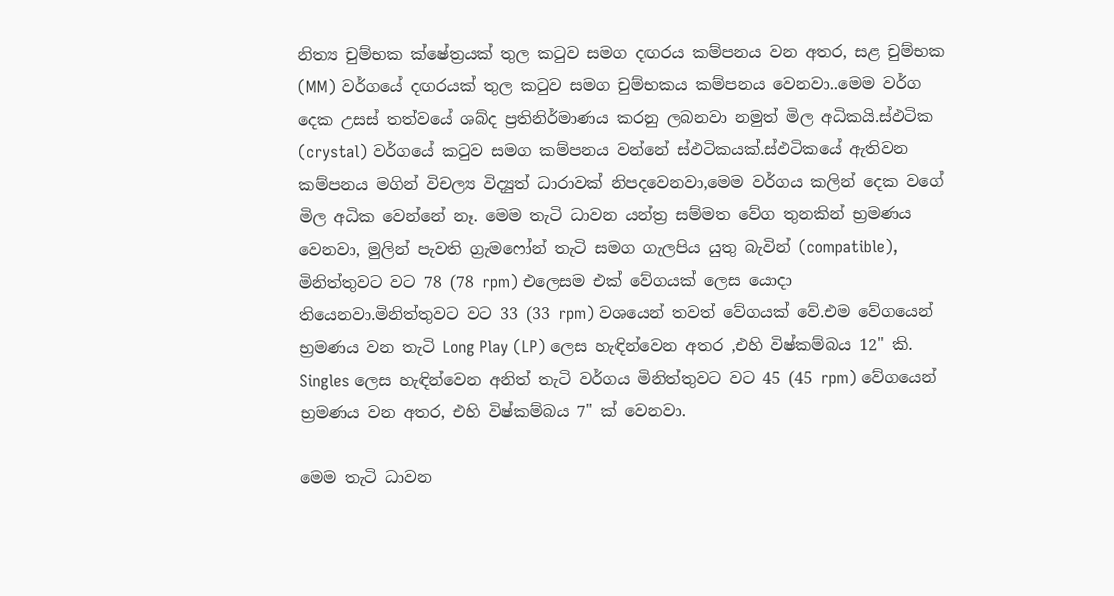නිත්‍ය චුම්භක ක්ෂේත්‍රයක් තුල කටුව සමග දඟරය කම්පනය වන අතර, සළ චුම්භක (MM) වර්ගයේ දඟරයක් තුල කටුව සමග චුම්භකය කම්පනය වෙනවා..මෙම වර්ග දෙක උසස් තත්වයේ ශබ්ද ප්‍රතිනිර්මාණය කරනු ලබනවා නමුත් මිල අධිකයි.ස්ඵටික (crystal) වර්ගයේ කටුව සමග කම්පනය වන්නේ ස්ඵටිකයක්.ස්ඵටිකයේ ඇතිවන කම්පනය මගින් විචල්‍ය විද්‍යුත් ධාරාවක් නිපදවෙනවා,මෙම වර්ගය කලින් දෙක වගේ මිල අධික වෙන්නේ නෑ. මෙම තැටි ධාවන යන්ත්‍ර සම්මත වේග තුනකින් භ්‍රමණය වෙනවා, මුලින් පැවති ග්‍රැමෆෝන් තැටි සමග ගැලපිය යුතු බැවින් (compatible), මිනිත්තුවට වට 78 (78 rpm) එලෙසම එක් වේගයක් ලෙස යොදා තියෙනවා.මිනිත්තුවට වට 33 (33 rpm) වශයෙන් තවත් වේගයක් වේ.එම වේගයෙන් භ්‍රමණය වන තැටි Long Play (LP) ලෙස හැඳින්වෙන අතර ,එහි විෂ්කම්බය 12" කි. Singles ලෙස හැඳින්වෙන අනිත් තැටි වර්ගය මිනිත්තුවට වට 45 (45 rpm) වේගයෙන් භ්‍රමණය වන අතර, එහි විෂ්කම්බය 7" ක් වෙනවා.

මෙම තැටි ධාවන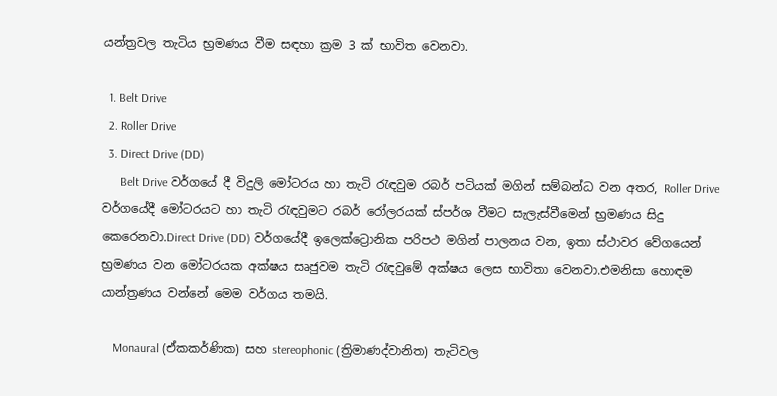යන්ත්‍රවල තැටිය භ්‍රමණය වීම සඳහා ක්‍රම 3 ක් භාවිත වෙනවා.

  1. Belt Drive
  2. Roller Drive
  3. Direct Drive (DD)
      Belt Drive වර්ගයේ දී විදුලි මෝටරය හා තැටි රැඳවුම රබර් පටියක් මගින් සම්බන්ධ වන අතර, Roller Drive වර්ගයේදී මෝටරයට හා තැටි රැඳවුමට රබර් රෝලරයක් ස්පර්ශ වීමට සැලැස්වීමෙන් භ්‍රමණය සිදු කෙරෙනවා.Direct Drive (DD) වර්ගයේදී ඉලෙක්ට්‍රොනික පරිපථ මගින් පාලනය වන, ඉතා ස්ථාවර වේගයෙන් භ්‍රමණය වන මෝටරයක අක්ෂය සෘජුවම තැටි රැඳවුමේ අක්ෂය ලෙස භාවිතා වෙනවා.එමනිසා හොඳම යාන්ත්‍රණය වන්නේ මෙම වර්ගය තමයි.

    Monaural (ඒකකර්ණික) සහ stereophonic (ත්‍රිමාණද්වානිත) තැටිවල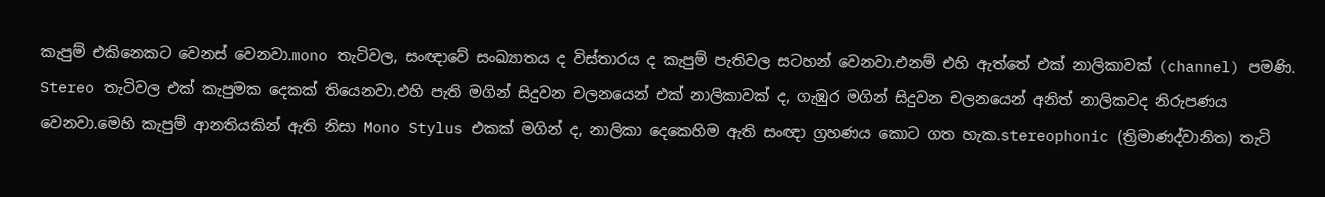කැපුම් එකිනෙකට වෙනස් වෙනවා.mono තැටිවල, සංඥාවේ සංඛ්‍යාතය ද විස්තාරය ද කැපුම් පැතිවල සටහන් වෙනවා.එනම් එහි ඇත්තේ එක් නාලිකාවක් (channel) පමණි. Stereo තැටිවල එක් කැපුමක දෙකක් තියෙනවා.එහි පැති මගින් සිදුවන චලනයෙන් එක් නාලිකාවක් ද, ගැඹුර මගින් සිදුවන චලනයෙන් අනිත් නාලිකවද නිරුපණය වෙනවා.මෙහි කැපුම් ආනතියකින් ඇති නිසා Mono Stylus එකක් මගින් ද, නාලිකා දෙකෙහිම ඇති සංඥා ග්‍රහණය කොට ගත හැක.stereophonic (ත්‍රිමාණද්වානිත) තැටි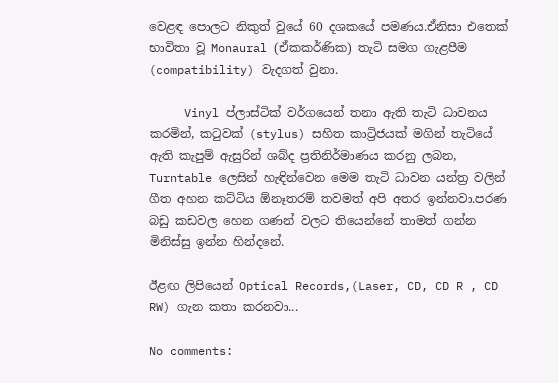වෙළඳ පොලට නිකුත් වුයේ 60 දශකයේ පමණය.ඒනිසා එතෙක් භාවිතා වූ Monaural (ඒකකර්ණික) තැටි සමග ගැළපීම (compatibility) වැදගත් වුනා.

     Vinyl ප්ලාස්ටික් වර්ගයෙන් තනා ඇති තැටි ධාවනය කරමින්, කටුවක් (stylus) සහිත කාට්‍රිජයක් මගින් තැටියේ ඇති කැපුම් ඇසුරින් ශබ්ද ප්‍රතිනිර්මාණය කරනු ලබන, Turntable ලෙසින් හැඳින්වෙන මෙම තැටි ධාවන යන්ත්‍ර වලින් ගීත අහන කට්ටිය ඕනෑතරම් තවමත් අපි අතර ඉන්නවා.පරණ බඩු කඩවල හෙන ගණන් වලට තියෙන්නේ තාමත් ගන්න මිනිස්සු ඉන්න හින්දනේ.

ඊළඟ ලිපියෙන් Optical Records,(Laser, CD, CD R , CD RW) ගැන කතා කරනවා...

No comments: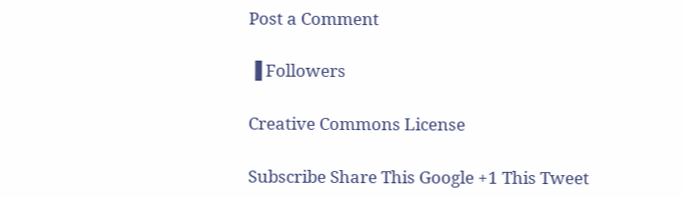Post a Comment

▐ Followers

Creative Commons License

Subscribe Share This Google +1 This Tweet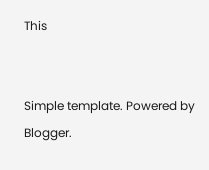This


Simple template. Powered by Blogger.